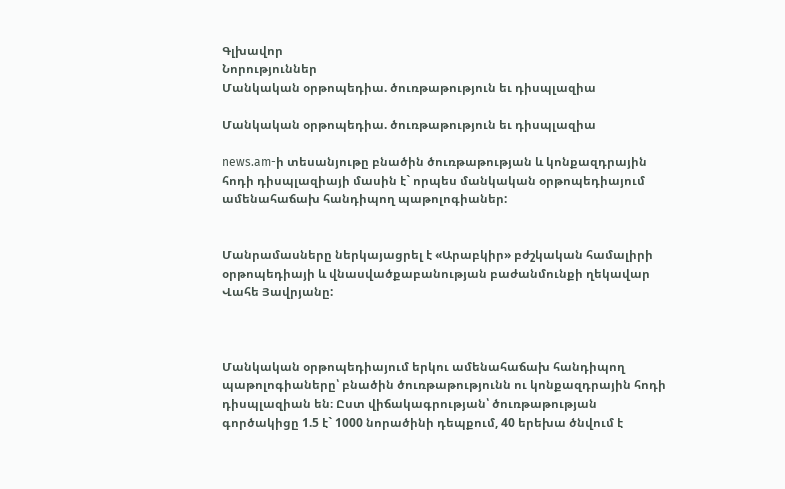Գլխավոր
Նորություններ
Մանկական օրթոպեդիա. ծուռթաթություն եւ դիսպլազիա

Մանկական օրթոպեդիա. ծուռթաթություն եւ դիսպլազիա

news.am-ի տեսանյութը բնածին ծուռթաթության և կոնքազդրային հոդի դիսպլազիայի մասին է` որպես մանկական օրթոպեդիայում ամենահաճախ հանդիպող պաթոլոգիաներ:


Մանրամասները ներկայացրել է «Արաբկիր» բժշկական համալիրի օրթոպեդիայի և վնասվածքաբանության բաժանմունքի ղեկավար Վահե Յավրյանը:



Մանկական օրթոպեդիայում երկու ամենահաճախ հանդիպող պաթոլոգիաները՝ բնածին ծուռթաթությունն ու կոնքազդրային հոդի դիսպլազիան են։ Ըստ վիճակագրության՝ ծուռթաթության գործակիցը 1.5 է` 1000 նորածինի դեպքում, 40 երեխա ծնվում է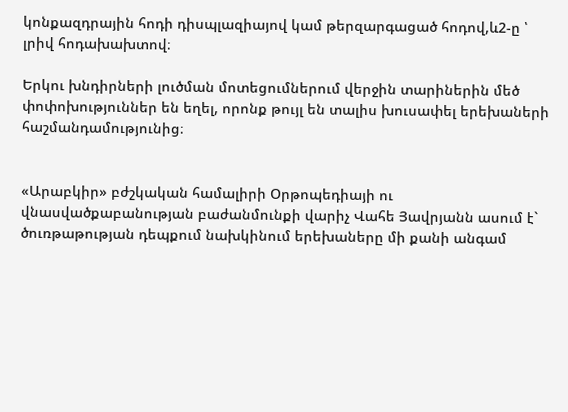կոնքազդրային հոդի դիսպլազիայով կամ թերզարգացած հոդով,և2-ը ՝ լրիվ հոդախախտով։

Երկու խնդիրների լուծման մոտեցումներում վերջին տարիներին մեծ փոփոխություններ են եղել, որոնք թույլ են տալիս խուսափել երեխաների հաշմանդամությունից։


«Արաբկիր» բժշկական համալիրի Օրթոպեդիայի ու վնասվածքաբանության բաժանմունքի վարիչ Վահե Յավրյանն ասում է` ծուռթաթության դեպքում նախկինում երեխաները մի քանի անգամ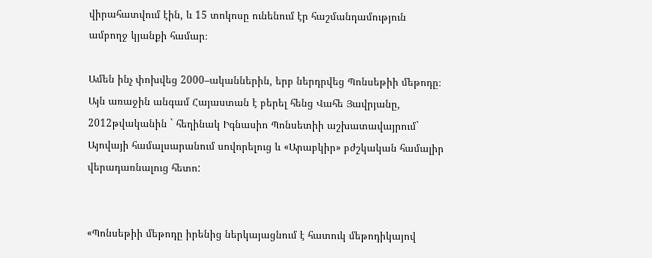վիրահատվում էին, և 15 տոկոսը ունենում էր հաշմանդամություն ամբողջ կյանքի համար։

Ամեն ինչ փոխվեց 2000–ականներին, երբ ներդրվեց Պոնսեթիի մեթոդը։ Այն առաջին անգամ Հայաստան է բերել հենց Վահե Յավրյանը, 2012թվականին ` հեղինակ Իգնասիո Պոնսետիի աշխատավայրում` Այովայի համալսարանում սովորելուց և «Արաբկիր» բժշկական համալիր վերադառնալուց հետո:


«Պոնսեթիի մեթոդը իրենից ներկայացնում է հատուկ մեթոդիկայով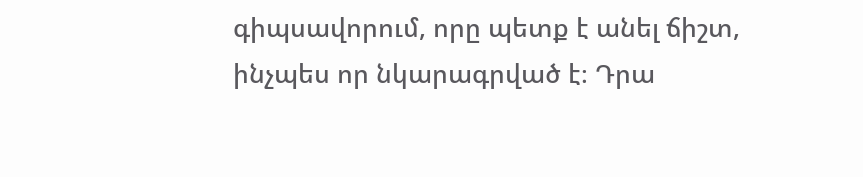գիպսավորում, որը պետք է անել ճիշտ, ինչպես որ նկարագրված է։ Դրա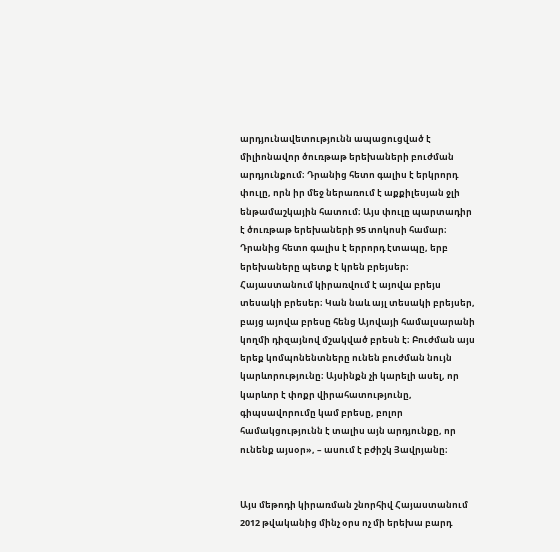արդյունավետությունն ապացուցված է միլիոնավոր ծուռթաթ երեխաների բուժման արդյունքում։ Դրանից հետո գալիս է երկրորդ փուլը, որն իր մեջ ներառում է աքքիլեսյան ջլի ենթամաշկային հատում։ Այս փուլը պարտադիր է ծուռթաթ երեխաների 95 տոկոսի համար։ Դրանից հետո գալիս է երրորդ էտապը, երբ երեխաները պետք է կրեն բրեյսեր։ Հայաստանում կիրառվում է այովա բրեյս տեսակի բրեսեր։ Կան նաև այլ տեսակի բրեյսեր, բայց այովա բրեսը հենց Այովայի համալսարանի կողմի դիզայնով մշակված բրեսն է։ Բուժման այս երեք կոմպոնենտները ունեն բուժման նույն կարևորությունը։ Այսինքն չի կարելի ասել, որ կարևոր է փոքր վիրահատությունը, գիպսավորումը կամ բրեսը, բոլոր համակցությունն է տալիս այն արդյունքը, որ ունենք այսօր», – ասում է բժիշկ Յավրյանը։


Այս մեթոդի կիրառման շնորհիվ Հայաստանում 2012 թվականից մինչ օրս ոչ մի երեխա բարդ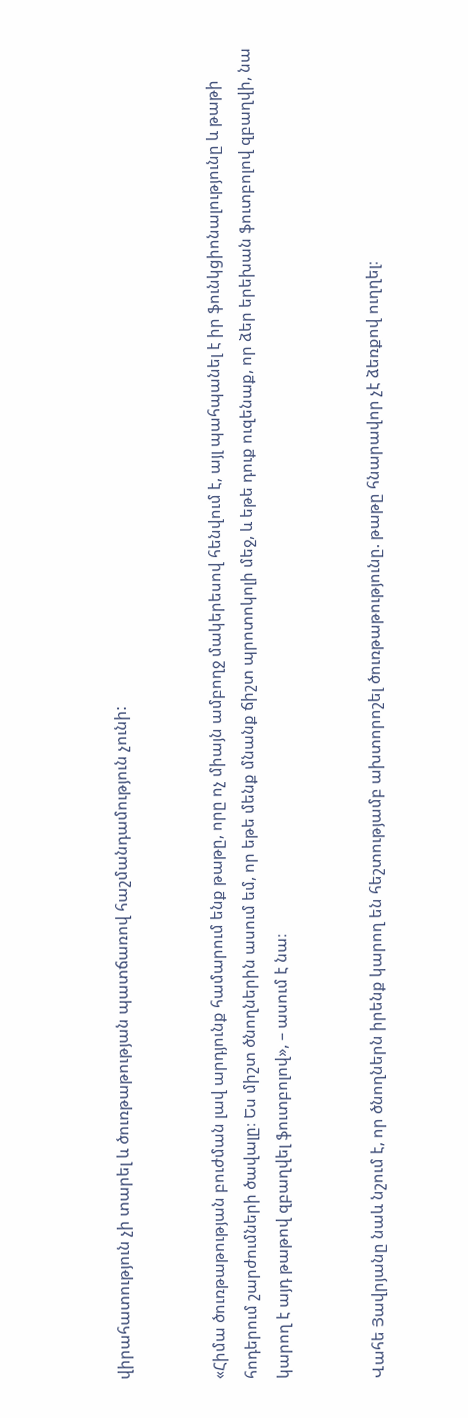վիրահատություն չի տարել և ծուռթաթության պատճառով հաշմանդամություն չունի:


«Հիմա ծուռթաթության բուժման լավ արդյունք համարում ենք թաթը, որը ոչ միայն ամբողջ մակերեսով հենվում է, այլ պահպանել է իր ֆունկցիոնալությունը և թաթի հոդերում շարժումների ծավալը։ Ես միշտ ծնողներին ասում եմ, որ եթե մենք մնանք ճիշտ պրոտոկոլի մեջ, և եթե դուք ուզենաք, որ ձեր երեխան ֆուտբոլով զբաղվի, նա կարող է այդ թաթով զբաղվել ֆուտբոլով», – ասում է նա։


Վահե Յավրյանը նաև նշում է, որ ծնողներն իրենք կարող են հեշտությամբ ախտորոշել ծուռթաթությունը. թաթը հնարավոր չէ ձեռքով ուղղել։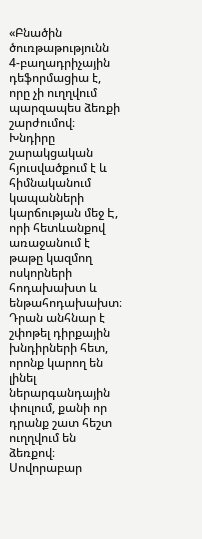«Բնածին ծուռթաթությունն 4-բաղադրիչային դեֆորմացիա է, որը չի ուղղվում պարզապես ձեռքի շարժումով։ Խնդիրը շարակցական հյուսվածքում է և հիմնականում կապանների կարճության մեջ Է, որի հետևանքով առաջանում է թաթը կազմող ոսկորների հոդախախտ և ենթահոդախախտ։ Դրան անհնար է շփոթել դիրքային խնդիրների հետ, որոնք կարող են լինել ներարգանդային փուլում, քանի որ դրանք շատ հեշտ ուղղվում են ձեռքով։ Սովորաբար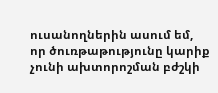ուսանողներին ասում եմ, որ ծուռթաթությունը կարիք չունի ախտորոշման բժշկի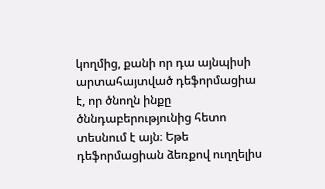կողմից, քանի որ դա այնպիսի արտահայտված դեֆորմացիա է, որ ծնողն ինքը ծննդաբերությունից հետո տեսնում է այն։ Եթե դեֆորմացիան ձեռքով ուղղելիս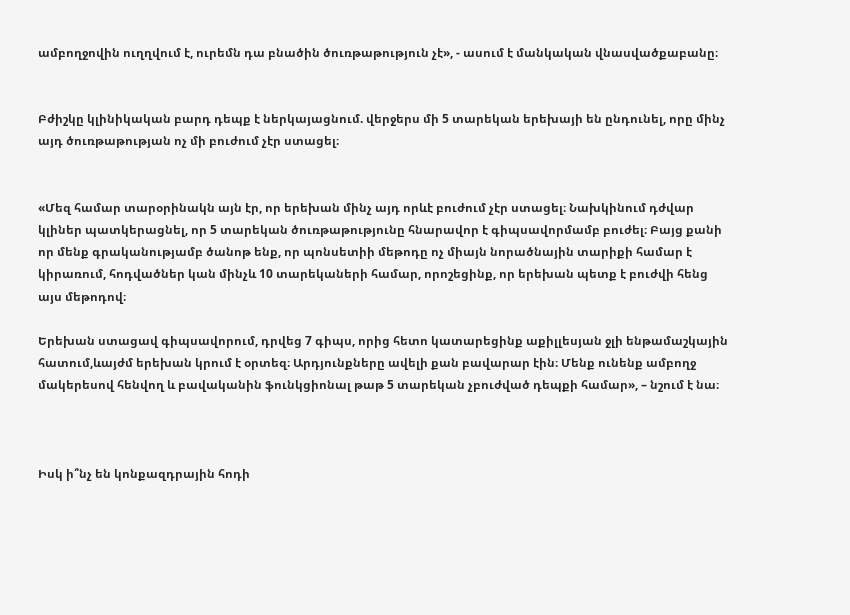ամբողջովին ուղղվում է, ուրեմն դա բնածին ծուռթաթություն չէ», - ասում է մանկական վնասվածքաբանը։


Բժիշկը կլինիկական բարդ դեպք է ներկայացնում. վերջերս մի 5 տարեկան երեխայի են ընդունել, որը մինչ այդ ծուռթաթության ոչ մի բուժում չէր ստացել։


«Մեզ համար տարօրինակն այն էր, որ երեխան մինչ այդ որևէ բուժում չէր ստացել։ Նախկինում դժվար կլիներ պատկերացնել, որ 5 տարեկան ծուռթաթությունը հնարավոր է գիպսավորմամբ բուժել։ Բայց քանի որ մենք գրականությամբ ծանոթ ենք, որ պոնսետիի մեթոդը ոչ միայն նորածնային տարիքի համար է կիրառում, հոդվածներ կան մինչև 10 տարեկաների համար, որոշեցինք, որ երեխան պետք է բուժվի հենց այս մեթոդով։

Երեխան ստացավ գիպսավորում, դրվեց 7 գիպս, որից հետո կատարեցինք աքիլլեսյան ջլի ենթամաշկային հատում,ևայժմ երեխան կրում է օրտեզ։ Արդյունքները ավելի քան բավարար էին։ Մենք ունենք ամբողջ մակերեսով հենվող և բավականին ֆունկցիոնալ թաթ 5 տարեկան չբուժված դեպքի համար», – նշում է նա։



Իսկ ի՞նչ են կոնքազդրային հոդի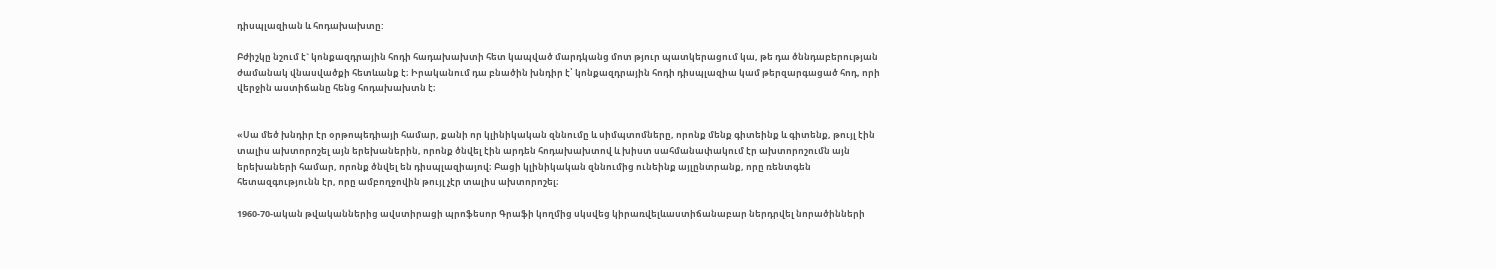դիսպլազիան և հոդախախտը:

Բժիշկը նշում է` կոնքազդրային հոդի հադախախտի հետ կապված մարդկանց մոտ թյուր պատկերացում կա, թե դա ծննդաբերության ժամանակ վնասվածքի հետևանք է։ Իրականում դա բնածին խնդիր է՝ կոնքազդրային հոդի դիսպլազիա կամ թերզարգացած հոդ, որի վերջին աստիճանը հենց հոդախախտն է։


«Սա մեծ խնդիր էր օրթոպեդիայի համար, քանի որ կլինիկական զննումը և սիմպտոմները, որոնք մենք գիտեինք և գիտենք, թույլ էին տալիս ախտորոշել այն երեխաներին, որոնք ծնվել էին արդեն հոդախախտով և խիստ սահմանափակում էր ախտորոշումն այն երեխաների համար, որոնք ծնվել են դիսպլազիայով։ Բացի կլինիկական զննումից ունեինք այլընտրանք, որը ռենտգեն հետազգությունն էր, որը ամբողջովին թույլ չէր տալիս ախտորոշել։

1960-70-ական թվականներից ավստիրացի պրոֆեսոր Գրաֆի կողմից սկսվեց կիրառվելևաստիճանաբար ներդրվել նորածինների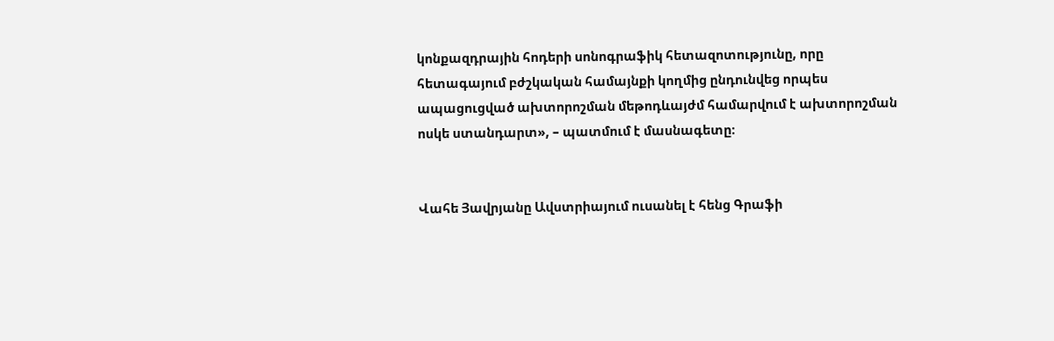կոնքազդրային հոդերի սոնոգրաֆիկ հետազոտությունը, որը հետագայում բժշկական համայնքի կողմից ընդունվեց որպես ապացուցված ախտորոշման մեթոդևայժմ համարվում է ախտորոշման ոսկե ստանդարտ», – պատմում է մասնագետը։


Վահե Յավրյանը Ավստրիայում ուսանել է հենց Գրաֆի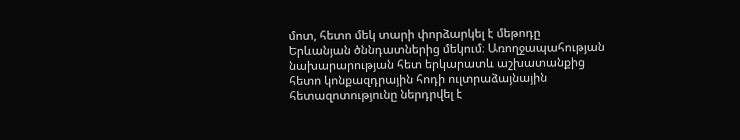մոտ, հետո մեկ տարի փորձարկել է մեթոդը Երևանյան ծննդատներից մեկում։ Առողջապահության նախարարության հետ երկարատև աշխատանքից հետո կոնքազդրային հոդի ուլտրաձայնային հետազոտությունը ներդրվել է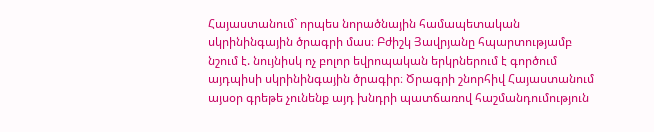Հայաստանում` որպես նորածնային համապետական սկրինինգային ծրագրի մաս։ Բժիշկ Յավրյանը հպարտությամբ նշում է. նույնիսկ ոչ բոլոր եվրոպական երկրներում է գործում այդպիսի սկրինինգային ծրագիր։ Ծրագրի շնորհիվ Հայաստանում այսօր գրեթե չունենք այդ խնդրի պատճառով հաշմանդումություն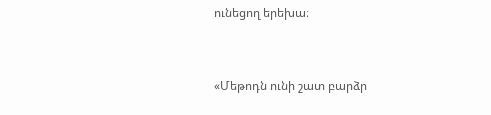ունեցող երեխա։


«Մեթոդն ունի շատ բարձր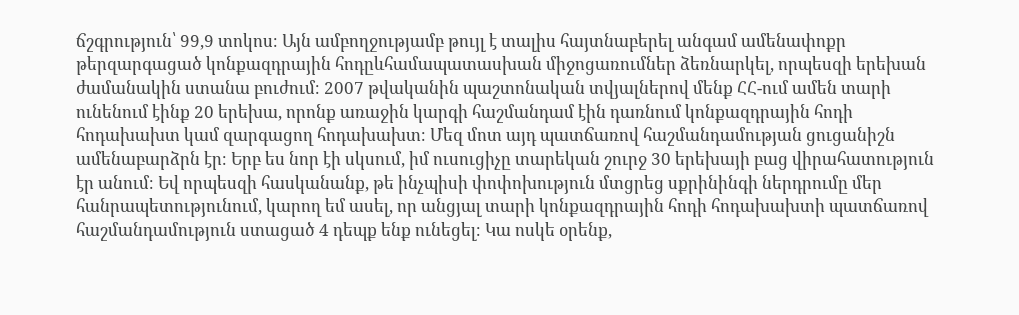ճշգրություն՝ 99,9 տոկոս։ Այն ամբողջությամբ թույլ է տալիս հայտնաբերել անգամ ամենափոքր թերզարգացած կոնքազդրային հոդըևհամապատասխան միջոցառումներ ձեռնարկել, որպեսզի երեխան ժամանակին ստանա բուժում։ 2007 թվականին պաշտոնական տվյալներով մենք ՀՀ-ում ամեն տարի ունենում էինք 20 երեխա, որոնք առաջին կարգի հաշմանդամ էին դառնում կոնքազդրային հոդի հոդախախտ կամ զարգացող հոդախախտ։ Մեզ մոտ այդ պատճառով հաշմանդամության ցուցանիշն ամենաբարձրն էր։ Երբ ես նոր էի սկսում, իմ ուսուցիչը տարեկան շուրջ 30 երեխայի բաց վիրահատություն էր անում։ Եվ որպեսզի հասկանանք, թե ինչպիսի փոփոխություն մտցրեց սքրինինգի ներդրումը մեր հանրապետությունում, կարող եմ ասել, որ անցյալ տարի կոնքազդրային հոդի հոդախախտի պատճառով հաշմանդամություն ստացած 4 դեպք ենք ունեցել։ Կա ոսկե օրենք,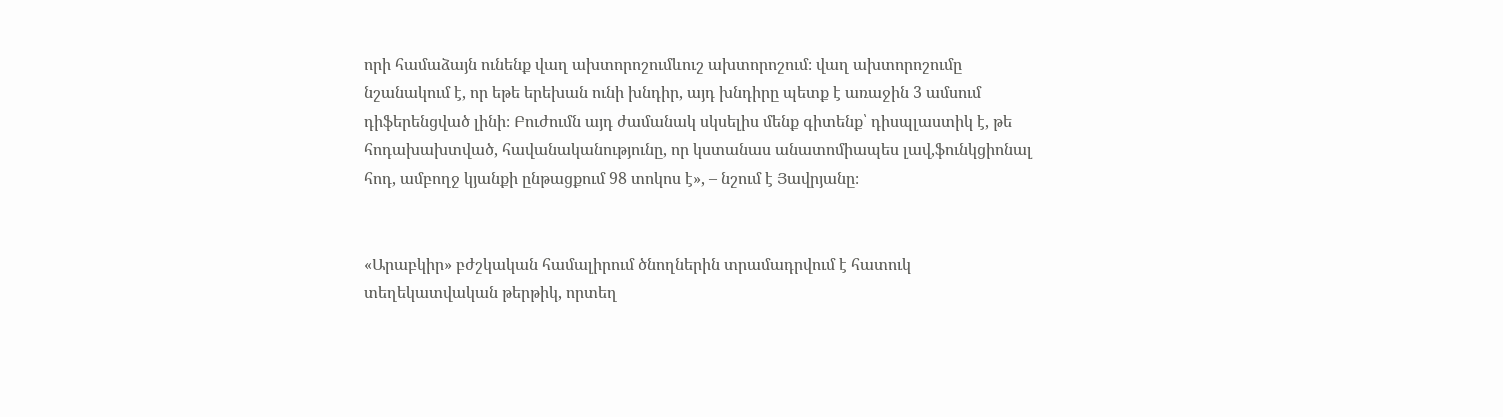որի համաձայն ունենք վաղ ախտորոշումևուշ ախտորոշում։ վաղ ախտորոշումը նշանակում է, որ եթե երեխան ունի խնդիր, այդ խնդիրը պետք է առաջին 3 ամսում դիֆերենցված լինի։ Բուժումն այդ ժամանակ սկսելիս մենք գիտենք՝ դիսպլաստիկ է, թե հոդախախտված, հավանականությունը, որ կստանաս անատոմիապես լավ,ֆունկցիոնալ հոդ, ամբողջ կյանքի ընթացքում 98 տոկոս է», – նշում է Յավրյանը։


«Արաբկիր» բժշկական համալիրում ծնողներին տրամադրվում է հատուկ տեղեկատվական թերթիկ, որտեղ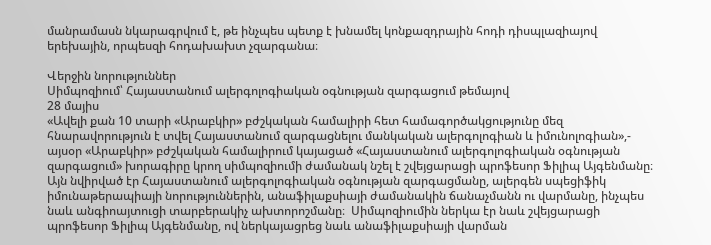մանրամասն նկարագրվում է, թե ինչպես պետք է խնամել կոնքազդրային հոդի դիսպլազիայով երեխային, որպեսզի հոդախախտ չզարգանա։

Վերջին նորություններ
Սիմպոզիում՝ Հայաստանում ալերգոլոգիական օգնության զարգացում թեմայով
28 մայիս
«Ավելի քան 10 տարի «Արաբկիր» բժշկական համալիրի հետ համագործակցությունը մեզ հնարավորություն է տվել Հայաստանում զարգացնելու մանկական ալերգոլոգիան և իմունոլոգիան»,- այսօր «Արաբկիր» բժշկական համալիրում կայացած «Հայաստանում ալերգոլոգիական օգնության զարգացում» խորագիրը կրող սիմպոզիումի ժամանակ նշել է շվեյցարացի պրոֆեսոր Ֆիլիպ Այգենմանը։ Այն նվիրված էր Հայաստանում ալերգոլոգիական օգնության զարգացմանը, ալերգեն սպեցիֆիկ իմունաթերապիայի նորություններին, անաֆիլաքսիայի ժամանակին ճանաչմանն ու վարմանը, ինչպես նաև անգիոայտուցի տարբերակիչ ախտորոշմանը։  Սիմպոզիումին ներկա էր նաև շվեյցարացի պրոֆեսոր Ֆիլիպ Այգենմանը, ով ներկայացրեց նաև անաֆիլաքսիայի վարման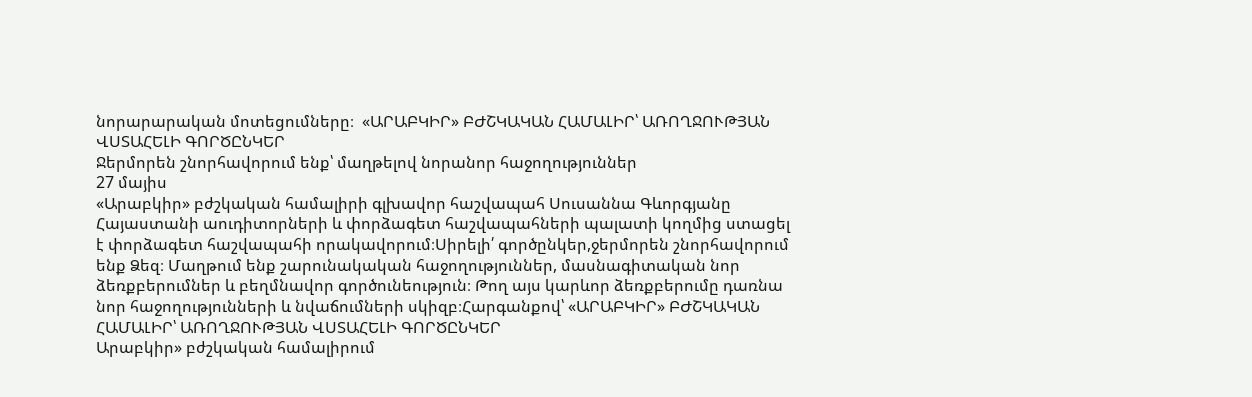նորարարական մոտեցումները։  «ԱՐԱԲԿԻՐ» ԲԺՇԿԱԿԱՆ ՀԱՄԱԼԻՐ՝ ԱՌՈՂՋՈՒԹՅԱՆ ՎՍՏԱՀԵԼԻ ԳՈՐԾԸՆԿԵՐ
Ջերմորեն շնորհավորում ենք՝ մաղթելով նորանոր հաջողություններ
27 մայիս
«Արաբկիր» բժշկական համալիրի գլխավոր հաշվապահ Սուսաննա Գևորգյանը Հայաստանի աուդիտորների և փորձագետ հաշվապահների պալատի կողմից ստացել է փորձագետ հաշվապահի որակավորում։Սիրելի՛ գործընկեր,ջերմորեն շնորհավորում ենք Ձեզ։ Մաղթում ենք շարունակական հաջողություններ, մասնագիտական նոր ձեռքբերումներ և բեղմնավոր գործունեություն։ Թող այս կարևոր ձեռքբերումը դառնա նոր հաջողությունների և նվաճումների սկիզբ։Հարգանքով՝ «ԱՐԱԲԿԻՐ» ԲԺՇԿԱԿԱՆ ՀԱՄԱԼԻՐ՝ ԱՌՈՂՋՈՒԹՅԱՆ ՎՍՏԱՀԵԼԻ ԳՈՐԾԸՆԿԵՐ
Արաբկիր» բժշկական համալիրում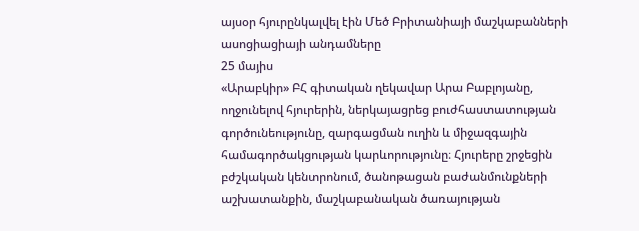այսօր հյուրընկալվել էին Մեծ Բրիտանիայի մաշկաբանների ասոցիացիայի անդամները
25 մայիս
«Արաբկիր» ԲՀ գիտական ղեկավար Արա Բաբլոյանը, ողջունելով հյուրերին, ներկայացրեց բուժհաստատության գործունեությունը, զարգացման ուղին և միջազգային համագործակցության կարևորությունը։ Հյուրերը շրջեցին բժշկական կենտրոնում, ծանոթացան բաժանմունքների աշխատանքին, մաշկաբանական ծառայության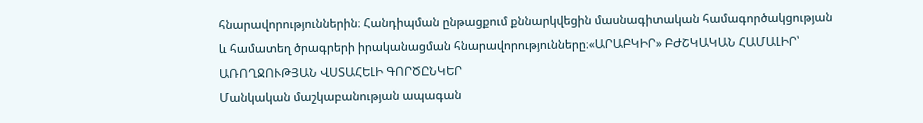հնարավորություններին։ Հանդիպման ընթացքում քննարկվեցին մասնագիտական համագործակցության և համատեղ ծրագրերի իրականացման հնարավորությունները։«ԱՐԱԲԿԻՐ» ԲԺՇԿԱԿԱՆ ՀԱՄԱԼԻՐ՝ ԱՌՈՂՋՈՒԹՅԱՆ ՎՍՏԱՀԵԼԻ ԳՈՐԾԸՆԿԵՐ
Մանկական մաշկաբանության ապագան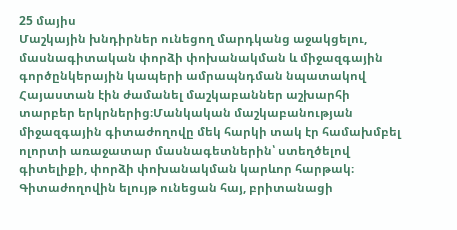25 մայիս
Մաշկային խնդիրներ ունեցող մարդկանց աջակցելու, մասնագիտական փորձի փոխանակման և միջազգային գործընկերային կապերի ամրապնդման նպատակով Հայաստան էին ժամանել մաշկաբաններ աշխարհի տարբեր երկրներից։Մանկական մաշկաբանության միջազգային գիտաժողովը մեկ հարկի տակ էր համախմբել ոլորտի առաջատար մասնագետներին՝ ստեղծելով գիտելիքի, փորձի փոխանակման կարևոր հարթակ։ Գիտաժողովին ելույթ ունեցան հայ, բրիտանացի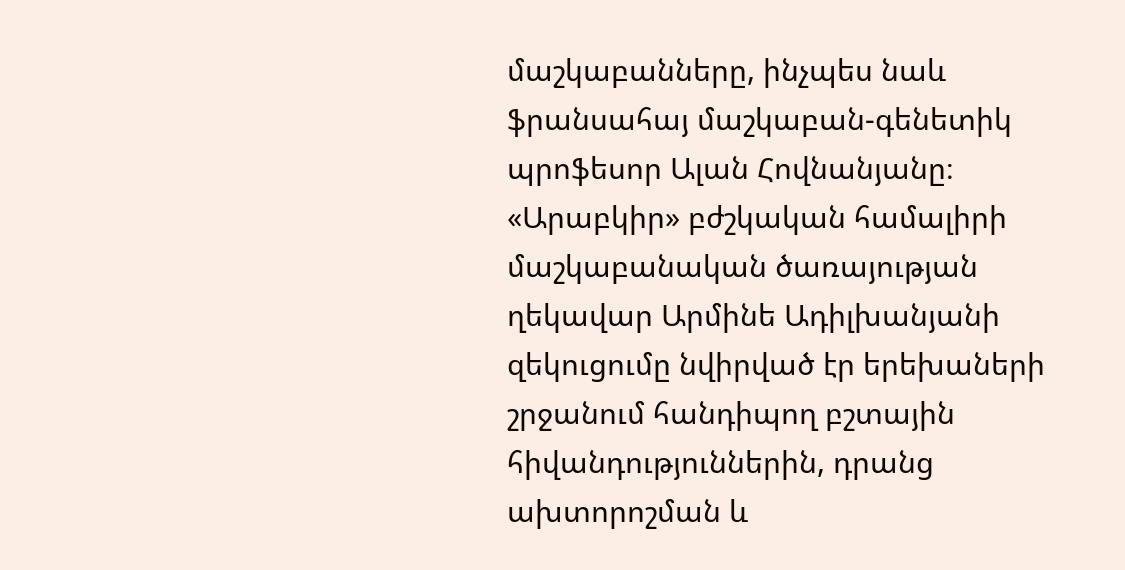մաշկաբանները, ինչպես նաև ֆրանսահայ մաշկաբան-գենետիկ պրոֆեսոր Ալան Հովնանյանը։ «Արաբկիր» բժշկական համալիրի մաշկաբանական ծառայության ղեկավար Արմինե Ադիլխանյանի զեկուցումը նվիրված էր երեխաների շրջանում հանդիպող բշտային հիվանդություններին, դրանց ախտորոշման և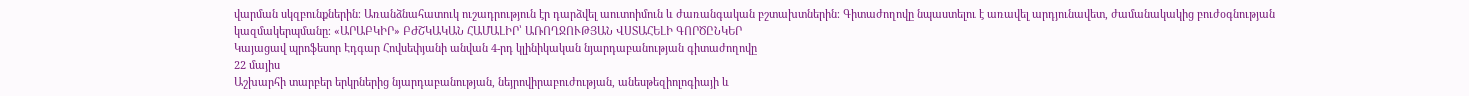վարման սկզբունքներին։ Առանձնահատուկ ուշադրություն էր դարձվել աուտոիմուն և ժառանգական բշտախտներին։ Գիտաժողովը նպաստելու է առավել արդյունավետ, ժամանակակից բուժօգնության կազմակերպմանը։ «ԱՐԱԲԿԻՐ» ԲԺՇԿԱԿԱՆ ՀԱՄԱԼԻՐ՝ ԱՌՈՂՋՈՒԹՅԱՆ ՎՍՏԱՀԵԼԻ ԳՈՐԾԸՆԿԵՐ
Կայացավ պրոֆեսոր Էդգար Հովսեփյանի անվան 4-րդ կլինիկական նյարդաբանության գիտաժողովը
22 մայիս
Աշխարհի տարբեր երկրներից նյարդաբանության, նեյրովիրաբուժության, անեսթեզիոլոգիայի և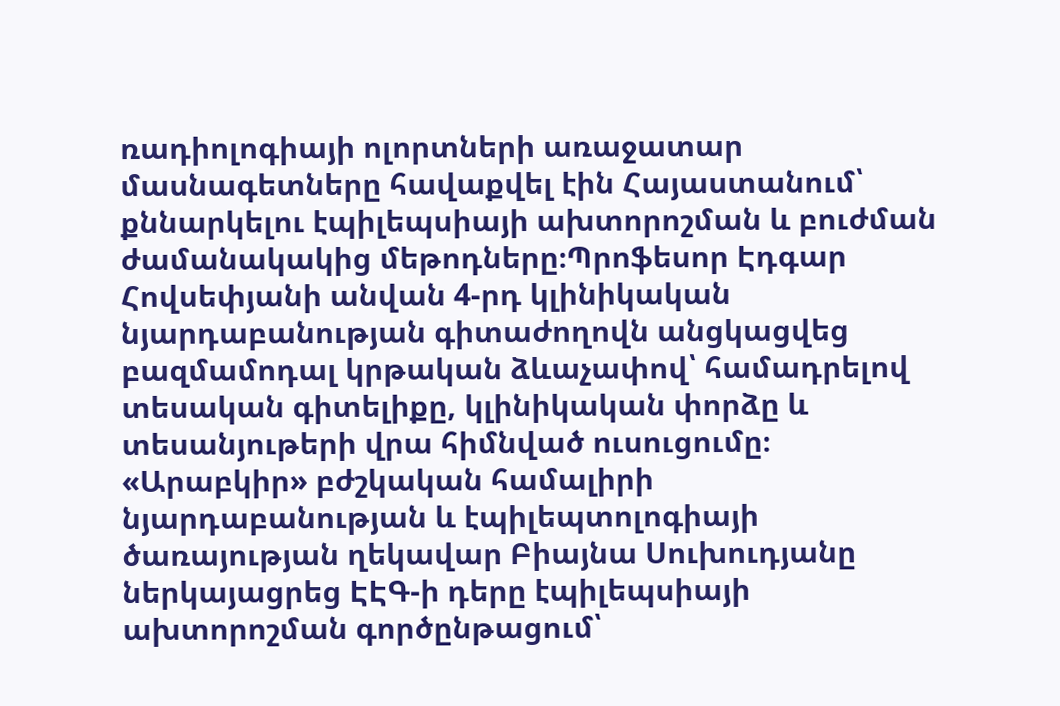ռադիոլոգիայի ոլորտների առաջատար մասնագետները հավաքվել էին Հայաստանում՝ քննարկելու էպիլեպսիայի ախտորոշման և բուժման ժամանակակից մեթոդները։Պրոֆեսոր Էդգար Հովսեփյանի անվան 4-րդ կլինիկական նյարդաբանության գիտաժողովն անցկացվեց բազմամոդալ կրթական ձևաչափով՝ համադրելով տեսական գիտելիքը, կլինիկական փորձը և տեսանյութերի վրա հիմնված ուսուցումը։ «Արաբկիր» բժշկական համալիրի նյարդաբանության և էպիլեպտոլոգիայի ծառայության ղեկավար Բիայնա Սուխուդյանը ներկայացրեց ԷԷԳ-ի դերը էպիլեպսիայի ախտորոշման գործընթացում՝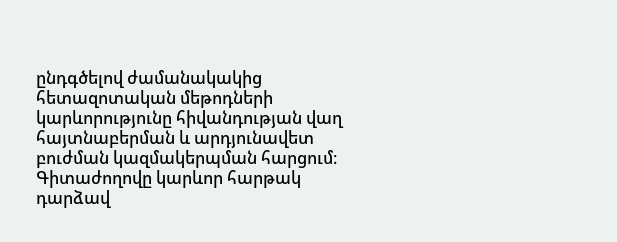ընդգծելով ժամանակակից հետազոտական մեթոդների կարևորությունը հիվանդության վաղ հայտնաբերման և արդյունավետ բուժման կազմակերպման հարցում։  Գիտաժողովը կարևոր հարթակ դարձավ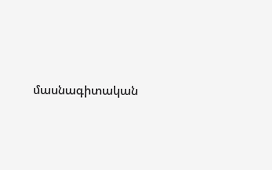մասնագիտական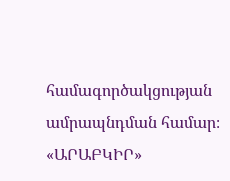համագործակցության ամրապնդման համար։  «ԱՐԱԲԿԻՐ»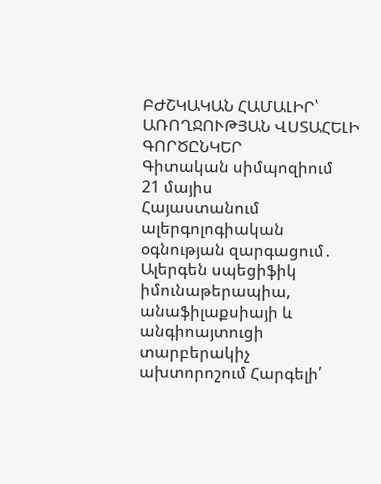ԲԺՇԿԱԿԱՆ ՀԱՄԱԼԻՐ՝ ԱՌՈՂՋՈՒԹՅԱՆ ՎՍՏԱՀԵԼԻ ԳՈՐԾԸՆԿԵՐ
Գիտական սիմպոզիում
21 մայիս
Հայաստանում ալերգոլոգիական օգնության զարգացում․ Ալերգեն սպեցիֆիկ իմունաթերապիա, անաֆիլաքսիայի և անգիոայտուցի տարբերակիչ ախտորոշում Հարգելի՛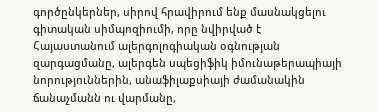գործընկերներ, սիրով հրավիրում ենք մասնակցելու գիտական սիմպոզիումի, որը նվիրված է Հայաստանում ալերգոլոգիական օգնության զարգացմանը, ալերգեն սպեցիֆիկ իմունաթերապիայի նորություններին, անաֆիլաքսիայի ժամանակին ճանաչմանն ու վարմանը,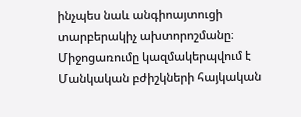ինչպես նաև անգիոայտուցի տարբերակիչ ախտորոշմանը։ Միջոցառումը կազմակերպվում է Մանկական բժիշկների հայկական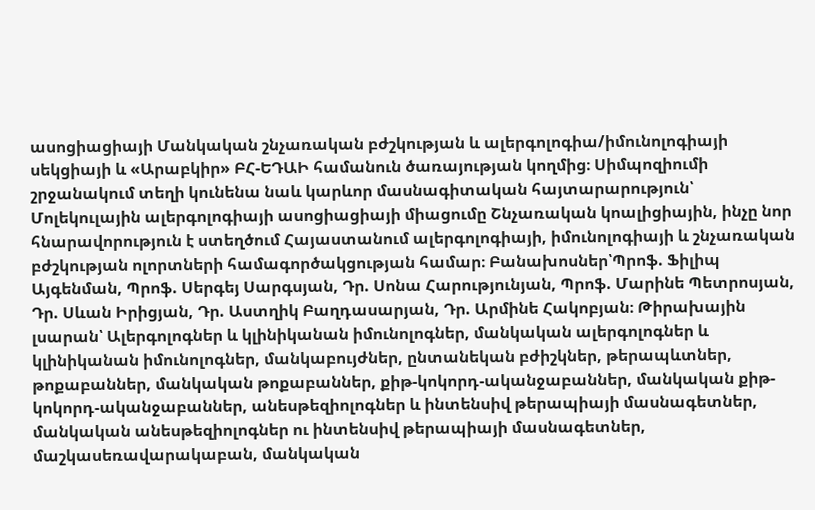ասոցիացիայի Մանկական շնչառական բժշկության և ալերգոլոգիա/իմունոլոգիայի սեկցիայի և «Արաբկիր» ԲՀ-ԵԴԱԻ համանուն ծառայության կողմից։ Սիմպոզիումի շրջանակում տեղի կունենա նաև կարևոր մասնագիտական հայտարարություն՝ Մոլեկուլային ալերգոլոգիայի ասոցիացիայի միացումը Շնչառական կոալիցիային, ինչը նոր հնարավորություն է ստեղծում Հայաստանում ալերգոլոգիայի, իմունոլոգիայի և շնչառական բժշկության ոլորտների համագործակցության համար։ Բանախոսներ՝Պրոֆ. Ֆիլիպ Այգենման, Պրոֆ. Սերգեյ Սարգսյան, Դր. Սոնա Հարությունյան, Պրոֆ. Մարինե Պետրոսյան, Դր. Սևան Իրիցյան, Դր. Աստղիկ Բաղդասարյան, Դր. Արմինե Հակոբյան։ Թիրախային լսարան՝ Ալերգոլոգներ և կլինիկանան իմունոլոգներ, մանկական ալերգոլոգներ և կլինիկանան իմունոլոգներ, մանկաբույժներ, ընտանեկան բժիշկներ, թերապևտներ, թոքաբաններ, մանկական թոքաբաններ, քիթ-կոկորդ-ականջաբաններ, մանկական քիթ-կոկորդ-ականջաբաններ, անեսթեզիոլոգներ և ինտենսիվ թերապիայի մասնագետներ, մանկական անեսթեզիոլոգներ ու ինտենսիվ թերապիայի մասնագետներ, մաշկասեռավարակաբան, մանկական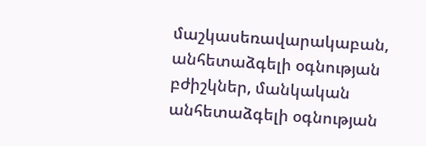մաշկասեռավարակաբան, անհետաձգելի օգնության բժիշկներ, մանկական անհետաձգելի օգնության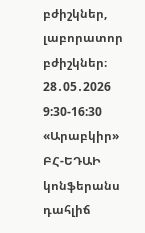բժիշկներ, լաբորատոր բժիշկներ։ 28․05․2026  9:30-16:30 «Արաբկիր» ԲՀ-ԵԴԱԻ կոնֆերանս դահլիճ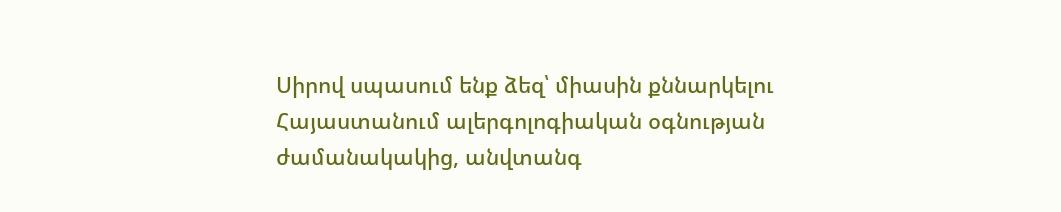Սիրով սպասում ենք ձեզ՝ միասին քննարկելու Հայաստանում ալերգոլոգիական օգնության ժամանակակից, անվտանգ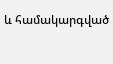և համակարգված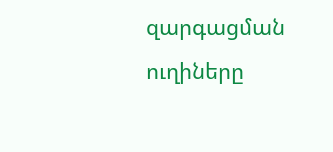զարգացման ուղիները